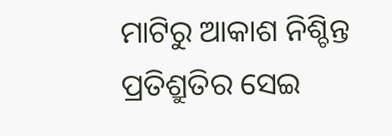ମାଟିରୁ ଆକାଶ ନିଶ୍ଚିନ୍ତ ପ୍ରତିଶ୍ରୁତିର ସେଇ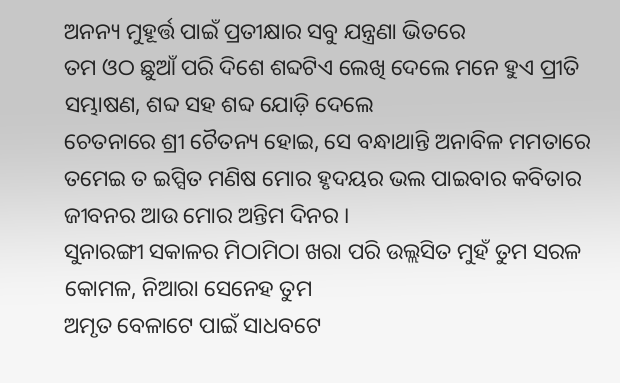ଅନନ୍ୟ ମୁହୂର୍ତ୍ତ ପାଇଁ ପ୍ରତୀକ୍ଷାର ସବୁ ଯନ୍ତ୍ରଣା ଭିତରେ
ତମ ଓଠ ଛୁଆଁ ପରି ଦିଶେ ଶବ୍ଦଟିଏ ଲେଖି ଦେଲେ ମନେ ହୁଏ ପ୍ରୀତି ସମ୍ଭାଷଣ, ଶବ୍ଦ ସହ ଶବ୍ଦ ଯୋଡ଼ି ଦେଲେ
ଚେତନାରେ ଶ୍ରୀ ଚୈତନ୍ୟ ହୋଇ, ସେ ବନ୍ଧାଥାନ୍ତି ଅନାବିଳ ମମତାରେ
ତମେଇ ତ ଇପ୍ସିତ ମଣିଷ ମୋର ହୃଦୟର ଭଲ ପାଇବାର କବିତାର ଜୀବନର ଆଉ ମୋର ଅନ୍ତିମ ଦିନର ।
ସୁନାରଙ୍ଗୀ ସକାଳର ମିଠାମିଠା ଖରା ପରି ଉଲ୍ଲସିତ ମୁହଁ ତୁମ ସରଳ କୋମଳ, ନିଆରା ସେନେହ ତୁମ
ଅମୃତ ବେଳାଟେ ପାଇଁ ସାଧବଟେ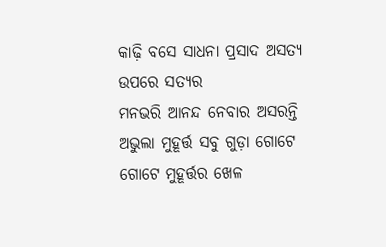କାଢ଼ି ବସେ ସାଧନା ପ୍ରସାଦ ଅସତ୍ୟ ଉପରେ ସତ୍ୟର
ମନଭରି ଆନନ୍ଦ ନେବାର ଅସରନ୍ତି ଅଭୁଲା ମୁହୂର୍ତ୍ତ ସବୁ ଗୁଡ଼ା ଗୋଟେ ଗୋଟେ ମୁହୂର୍ତ୍ତର ଖେଳ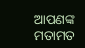ଆପଣଙ୍କ ମତାମତ